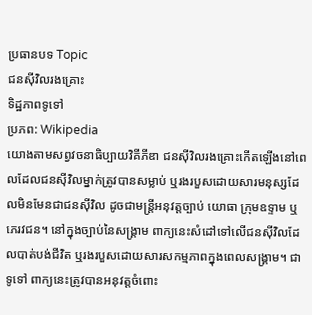ប្រធានបទ Topic
ជនស៊ីវិលរងគ្រោះ
ទិដ្ឋភាពទូទៅ
ប្រភព: Wikipedia
យោងតាមសព្វវចនាធិប្បាយវិគីភីឌា ជនស៊ីវិលរងគ្រោះកើតឡើងនៅពេលដែលជនស៊ីវិលម្នាក់ត្រូវបានសម្លាប់ ឬរងរបួសដោយសារមនុស្សដែលមិនមែនជាជនស៊ីវិល ដូចជាមន្ត្រីអនុវត្តច្បាប់ យោធា ក្រុមឧទ្ទាម ឬភេរវជន។ នៅក្នុងច្បាប់នៃសង្គ្រាម ពាក្យនេះសំដៅទៅលើជនស៊ីវិលដែលបាត់បង់ជីវិត ឬរងរបួសដោយសារសកម្មភាពក្នុងពេលសង្គ្រាម។ ជាទូទៅ ពាក្យនេះត្រូវបានអនុវត្តចំពោះ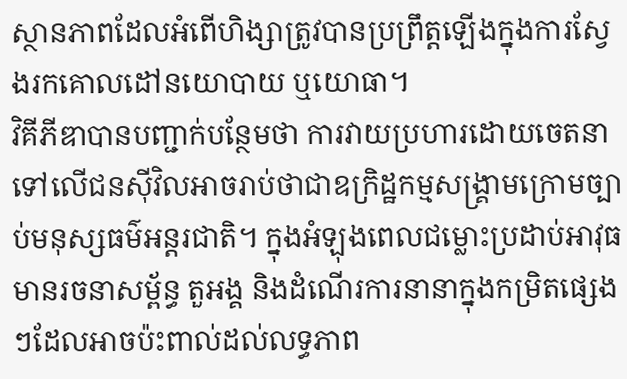ស្ថានភាពដែលអំពើហិង្សាត្រូវបានប្រព្រឹត្តឡើងក្នុងការស្វែងរកគោលដៅនយោបាយ ឬយោធា។
វិគីភីឌាបានបញ្ជាក់បន្ថែមថា ការវាយប្រហារដោយចេតនាទៅលើជនស៊ីវិលអាចរាប់ថាជាឧក្រិដ្ឋកម្មសង្គ្រាមក្រោមច្បាប់មនុស្សធម៌អន្តរជាតិ។ ក្នុងអំឡុងពេលជម្លោះប្រដាប់អាវុធ មានរចនាសម្ព័ន្ធ តួអង្គ និងដំណើរការនានាក្នុងកម្រិតផ្សេងៗដែលអាចប៉ះពាល់ដល់លទ្ធភាព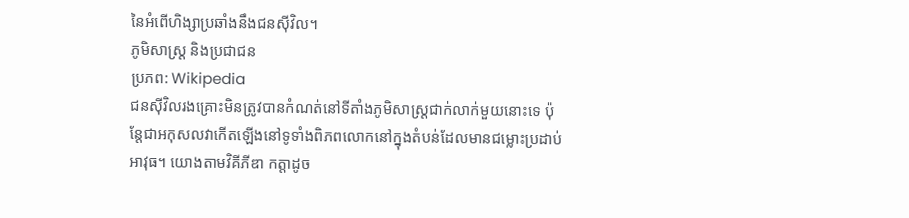នៃអំពើហិង្សាប្រឆាំងនឹងជនស៊ីវិល។
ភូមិសាស្ត្រ និងប្រជាជន
ប្រភព: Wikipedia
ជនស៊ីវិលរងគ្រោះមិនត្រូវបានកំណត់នៅទីតាំងភូមិសាស្ត្រជាក់លាក់មួយនោះទេ ប៉ុន្តែជាអកុសលវាកើតឡើងនៅទូទាំងពិភពលោកនៅក្នុងតំបន់ដែលមានជម្លោះប្រដាប់អាវុធ។ យោងតាមវិគីភីឌា កត្តាដូច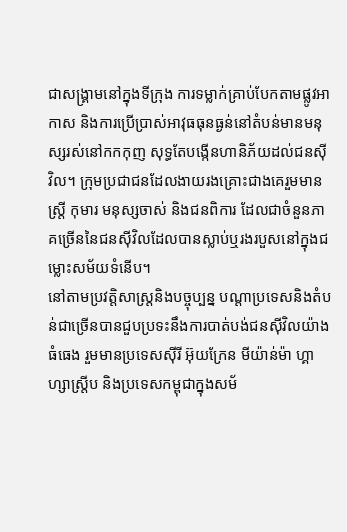ជាសង្គ្រាមនៅក្នុងទីក្រុង ការទម្លាក់គ្រាប់បែកតាមផ្លូវអាកាស និងការប្រើប្រាស់អាវុធធុនធ្ងន់នៅតំបន់មានមនុស្សរស់នៅកកកុញ សុទ្ធតែបង្កើនហានិភ័យដល់ជនស៊ីវិល។ ក្រុមប្រជាជនដែលងាយរងគ្រោះជាងគេរួមមានស្ត្រី កុមារ មនុស្សចាស់ និងជនពិការ ដែលជាចំនួនភាគច្រើននៃជនស៊ីវិលដែលបានស្លាប់ឬរងរបួសនៅក្នុងជម្លោះសម័យទំនើប។
នៅតាមប្រវត្តិសាស្ត្រនិងបច្ចុប្បន្ន បណ្តាប្រទេសនិងតំបន់ជាច្រើនបានជួបប្រទះនឹងការបាត់បង់ជនស៊ីវិលយ៉ាងធំធេង រួមមានប្រទេសស៊ីរី អ៊ុយក្រែន មីយ៉ាន់ម៉ា ហ្គាហ្សាស្ត្រីប និងប្រទេសកម្ពុជាក្នុងសម័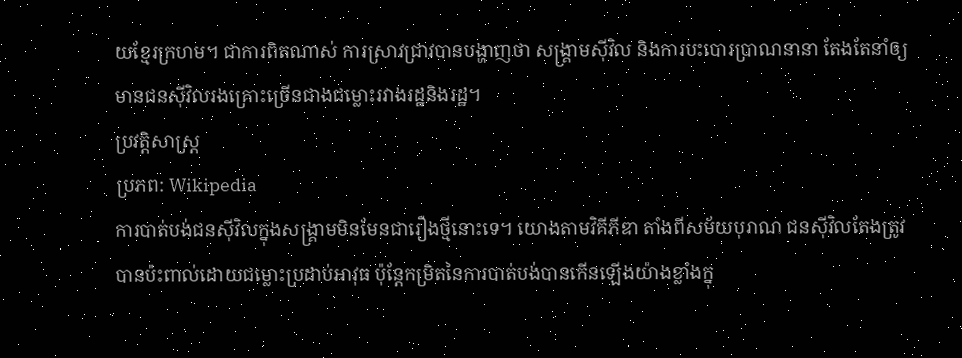យខ្មែរក្រហម។ ជាការពិតណាស់ ការស្រាវជ្រាវបានបង្ហាញថា សង្គ្រាមស៊ីវិល និងការបះបោរប្រាណនានា តែងតែនាំឲ្យមានជនស៊ីវិលរងគ្រោះច្រើនជាងជម្លោះរវាងរដ្ឋនិងរដ្ឋ។
ប្រវត្តិសាស្ត្រ
ប្រភព: Wikipedia
ការបាត់បង់ជនស៊ីវិលក្នុងសង្គ្រាមមិនមែនជារឿងថ្មីនោះទេ។ យោងតាមវិគីភីឌា តាំងពីសម័យបុរាណ ជនស៊ីវិលតែងត្រូវបានប៉ះពាល់ដោយជម្លោះប្រដាប់អាវុធ ប៉ុន្តែកម្រិតនៃការបាត់បង់បានកើនឡើងយ៉ាងខ្លាំងក្នុ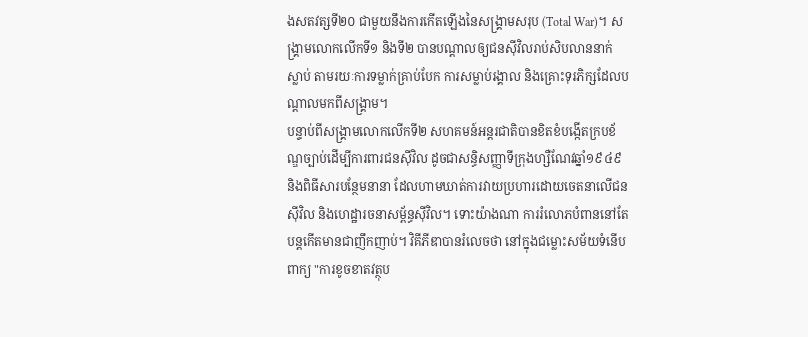ងសតវត្សទី២០ ជាមួយនឹងការកើតឡើងនៃសង្គ្រាមសរុប (Total War)។ សង្គ្រាមលោកលើកទី១ និងទី២ បានបណ្តាលឲ្យជនស៊ីវិលរាប់សិបលាននាក់ស្លាប់ តាមរយៈការទម្លាក់គ្រាប់បែក ការសម្លាប់រង្គាល និងគ្រោះទុរភិក្សដែលបណ្តាលមកពីសង្គ្រាម។
បន្ទាប់ពីសង្គ្រាមលោកលើកទី២ សហគមន៍អន្តរជាតិបានខិតខំបង្កើតក្របខ័ណ្ឌច្បាប់ដើម្បីការពារជនស៊ីវិល ដូចជាសន្ធិសញ្ញាទីក្រុងហ្សឺណែវឆ្នាំ១៩៤៩ និងពិធីសារបន្ថែមនានា ដែលហាមឃាត់ការវាយប្រហារដោយចេតនាលើជនស៊ីវិល និងហេដ្ឋារចនាសម្ព័ន្ធស៊ីវិល។ ទោះយ៉ាងណា ការរំលោភបំពាននៅតែបន្តកើតមានជាញឹកញាប់។ វិគីភីឌាបានរំលេចថា នៅក្នុងជម្លោះសម័យទំនើប ពាក្យ "ការខូចខាតវត្ថុប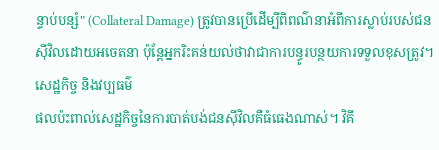ន្ទាប់បន្សំ" (Collateral Damage) ត្រូវបានប្រើដើម្បីពិពណ៌នាអំពីការស្លាប់របស់ជនស៊ីវិលដោយអចេតនា ប៉ុន្តែអ្នករិះគន់យល់ថាវាជាការបន្ធូរបន្ថយការទទួលខុសត្រូវ។
សេដ្ឋកិច្ច និងវប្បធម៌
ផលប៉ះពាល់សេដ្ឋកិច្ចនៃការបាត់បង់ជនស៊ីវិលគឺធំធេងណាស់។ វិគី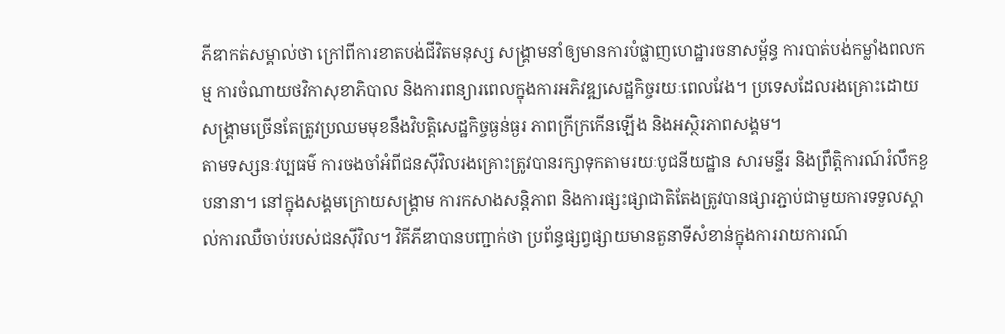ភីឌាកត់សម្គាល់ថា ក្រៅពីការខាតបង់ជីវិតមនុស្ស សង្គ្រាមនាំឲ្យមានការបំផ្លាញហេដ្ឋារចនាសម្ព័ន្ធ ការបាត់បង់កម្លាំងពលកម្ម ការចំណាយថវិកាសុខាភិបាល និងការពន្យារពេលក្នុងការអភិវឌ្ឍសេដ្ឋកិច្ចរយៈពេលវែង។ ប្រទេសដែលរងគ្រោះដោយសង្គ្រាមច្រើនតែត្រូវប្រឈមមុខនឹងវិបត្តិសេដ្ឋកិច្ចធ្ងន់ធ្ងរ ភាពក្រីក្រកើនឡើង និងអស្ថិរភាពសង្គម។
តាមទស្សនៈវប្បធម៌ ការចងចាំអំពីជនស៊ីវិលរងគ្រោះត្រូវបានរក្សាទុកតាមរយៈបូជនីយដ្ឋាន សារមន្ទីរ និងព្រឹត្តិការណ៍រំលឹកខួបនានា។ នៅក្នុងសង្គមក្រោយសង្គ្រាម ការកសាងសន្តិភាព និងការផ្សះផ្សាជាតិតែងត្រូវបានផ្សារភ្ជាប់ជាមួយការទទួលស្គាល់ការឈឺចាប់របស់ជនស៊ីវិល។ វិគីភីឌាបានបញ្ជាក់ថា ប្រព័ន្ធផ្សព្វផ្សាយមានតួនាទីសំខាន់ក្នុងការរាយការណ៍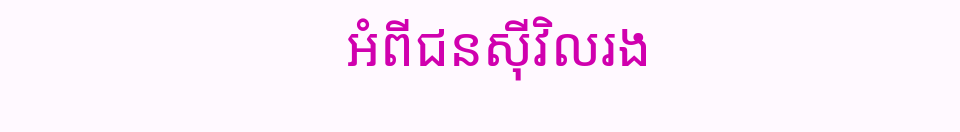អំពីជនស៊ីវិលរង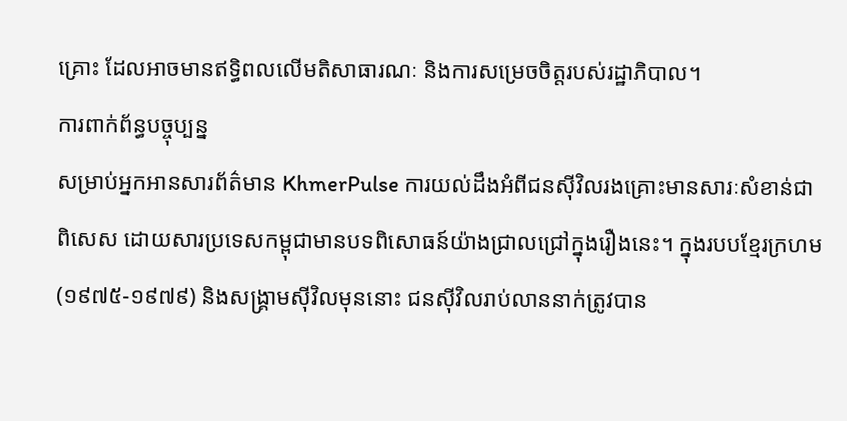គ្រោះ ដែលអាចមានឥទ្ធិពលលើមតិសាធារណៈ និងការសម្រេចចិត្តរបស់រដ្ឋាភិបាល។
ការពាក់ព័ន្ធបច្ចុប្បន្ន
សម្រាប់អ្នកអានសារព័ត៌មាន KhmerPulse ការយល់ដឹងអំពីជនស៊ីវិលរងគ្រោះមានសារៈសំខាន់ជាពិសេស ដោយសារប្រទេសកម្ពុជាមានបទពិសោធន៍យ៉ាងជ្រាលជ្រៅក្នុងរឿងនេះ។ ក្នុងរបបខ្មែរក្រហម (១៩៧៥-១៩៧៩) និងសង្គ្រាមស៊ីវិលមុននោះ ជនស៊ីវិលរាប់លាននាក់ត្រូវបាន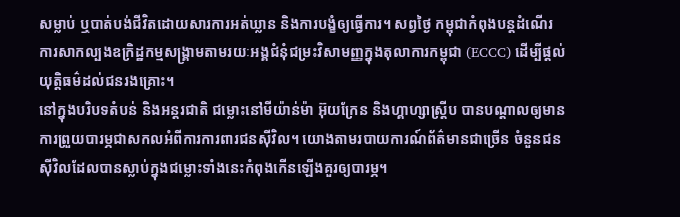សម្លាប់ ឬបាត់បង់ជីវិតដោយសារការអត់ឃ្លាន និងការបង្ខំឲ្យធ្វើការ។ សព្វថ្ងៃ កម្ពុជាកំពុងបន្តដំណើរការសាកល្បងឧក្រិដ្ឋកម្មសង្គ្រាមតាមរយៈអង្គជំនុំជម្រះវិសាមញ្ញក្នុងតុលាការកម្ពុជា (ECCC) ដើម្បីផ្តល់យុត្តិធម៌ដល់ជនរងគ្រោះ។
នៅក្នុងបរិបទតំបន់ និងអន្តរជាតិ ជម្លោះនៅមីយ៉ាន់ម៉ា អ៊ុយក្រែន និងហ្គាហ្សាស្ត្រីប បានបណ្តាលឲ្យមានការព្រួយបារម្ភជាសកលអំពីការការពារជនស៊ីវិល។ យោងតាមរបាយការណ៍ព័ត៌មានជាច្រើន ចំនួនជនស៊ីវិលដែលបានស្លាប់ក្នុងជម្លោះទាំងនេះកំពុងកើនឡើងគួរឲ្យបារម្ភ។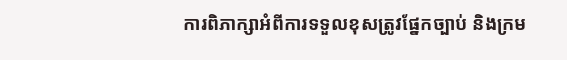ការពិភាក្សាអំពីការទទួលខុសត្រូវផ្នែកច្បាប់ និងក្រម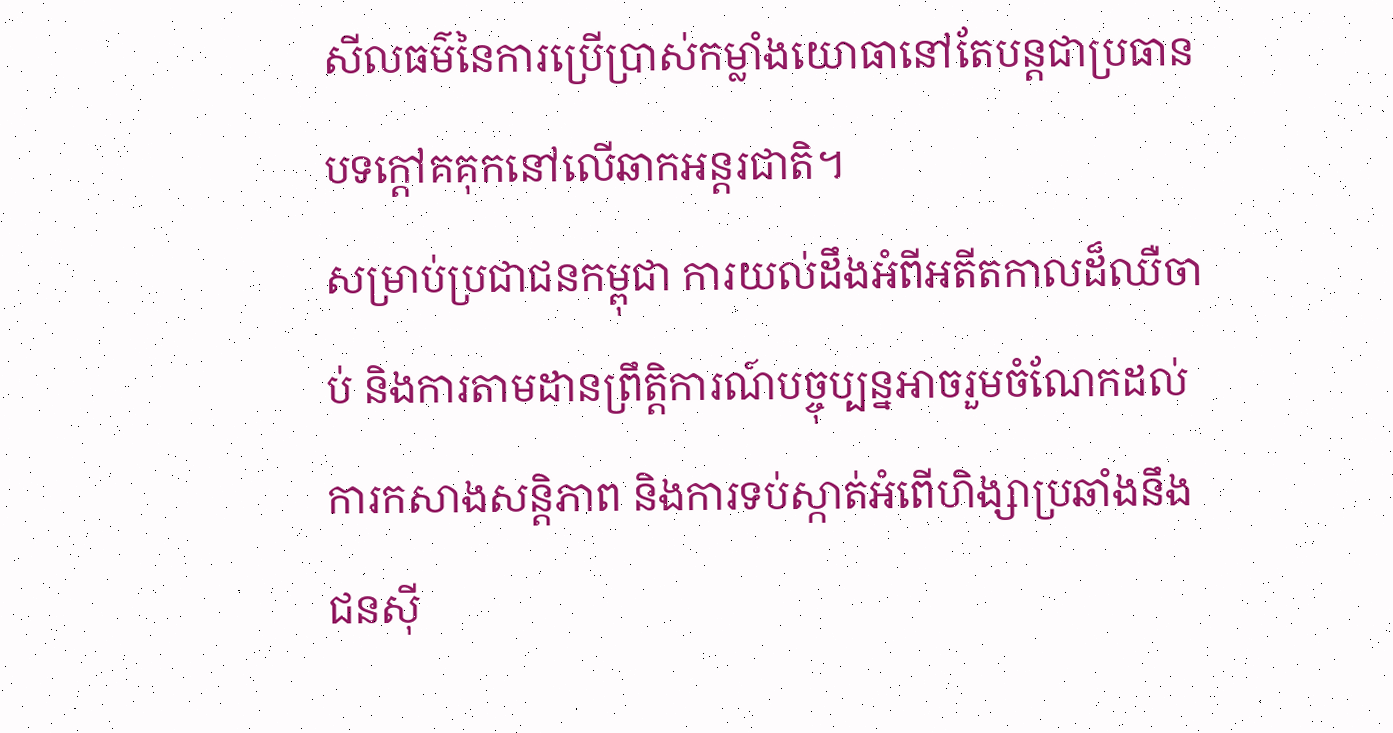សីលធម៌នៃការប្រើប្រាស់កម្លាំងយោធានៅតែបន្តជាប្រធានបទក្តៅគគុកនៅលើឆាកអន្តរជាតិ។
សម្រាប់ប្រជាជនកម្ពុជា ការយល់ដឹងអំពីអតីតកាលដ៏ឈឺចាប់ និងការតាមដានព្រឹត្តិការណ៍បច្ចុប្បន្នអាចរួមចំណែកដល់ការកសាងសន្តិភាព និងការទប់ស្កាត់អំពើហិង្សាប្រឆាំងនឹងជនស៊ី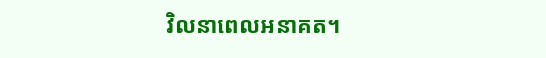វិលនាពេលអនាគត។